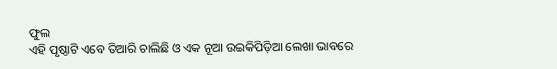ଫୁଲ
ଏହି ପୃଷ୍ଠାଟି ଏବେ ତିଆରି ଚାଲିଛି ଓ ଏକ ନୂଆ ଉଇକିପିଡ଼ିଆ ଲେଖା ଭାବରେ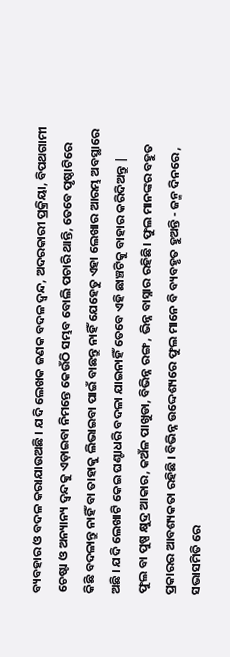ବ୍ୟବହାର ଓ ବଦଳ କରାଯାଉଅଛି । ଯଦି ଲେଖକ ଜଣକ ବଦଳ ଦ୍ଵନ୍ଦ, ଅଦରକାରୀ ପ୍ରକ୍ରିୟା, ବିପଥଗାମୀ ଚେଷ୍ଟା ଓ ଅନ୍ୟାନ୍ୟ ଦ୍ଵନ୍ଦକୁ ଏଡ଼ାଇବା ନିମନ୍ତେ କେଉଁଠି ସମ୍ଭବ ବୋଲି ପଚାରି ଥାନ୍ତି, ତେବେ ପୃଷ୍ଠାଟିରେ କିଛି ବଦଳାନ୍ତୁ ନାହିଁ ବା ତାହାକୁ ଲିଭାଇବା ପାଇଁ ବାଛନ୍ତୁ ନାହିଁ ଯେହେତୁ ଏହା ଲେଖାର ଆରମ୍ଭ ଅବସ୍ଥାରେ ଅଛି । ଯଦି ଲେଖାଟି କେଇ ଘଣ୍ଟାଧରି ବଦଳା ଯାଇନାହିଁ ତେବେ ଏହି ଛାଞ୍ଚଟିକୁ ବାହାର କରିଦିଅନ୍ତୁ |
ଫୁଲ ବା ପୁଷ୍ପ କ୍ଷୁଦ୍ର ଆକାର, କଅଁଳ ପାଖୁଡା, ବିଭିନ୍ନ ରଙ୍ଗ , ଭିନ୍ନ ବାସ୍ନାର ରହିଛି। ଫୁଲ ମାନଙ୍କର ବହୁତ ପ୍ରକାରର ଆବଶ୍ୟକତା ରହିଛି । ବିଭିନ୍ନ ଉଦ୍ଦେଶ୍ୟରେ ଫୁଲ ମାନେ ବି ବ୍ୟବହୃତ ହୁଅନ୍ତି - ଜନ୍ମ ଦିନରେ , ସଭାସମିତି ରେ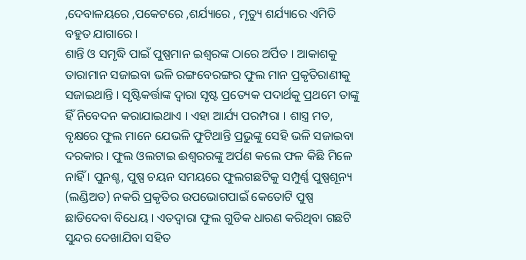,ଦେବାଳୟରେ ,ପକେଟରେ ,ଶର୍ଯ୍ୟାରେ , ମୃତ୍ୟୁ ଶର୍ଯ୍ୟାରେ ଏମିତି ବହୁତ ଯାଗାରେ ।
ଶାନ୍ତି ଓ ସମୃଦ୍ଧି ପାଇଁ ପୁଷ୍ପମାନ ଇଶ୍ଵରଙ୍କ ଠାରେ ଅର୍ପିତ । ଆକାଶକୁ ତାରାମାନ ସଜାଇବା ଭଳି ରଙ୍ଗବେରଙ୍ଗର ଫୁଲ ମାନ ପ୍ରକୃତିରାଣୀକୁ ସଜାଇଥାନ୍ତି । ସୃଷ୍ଟିକର୍ତ୍ତାଙ୍କ ଦ୍ଵାରା ସୃଷ୍ଟ ପ୍ରତ୍ୟେକ ପଦାର୍ଥକୁ ପ୍ରଥମେ ତାଙ୍କୁ ହିଁ ନିବେଦନ କରାଯାଇଥାଏ । ଏହା ଆର୍ଯ୍ୟ ପରମ୍ପରା । ଶାସ୍ତ୍ର ମତ, ବୃକ୍ଷରେ ଫୁଲ ମାନେ ଯେଭଳି ଫୁଟିଥାନ୍ତି ପ୍ରଭୁଙ୍କୁ ସେହି ଭଳି ସଜାଇବା ଦରକାର । ଫୁଲ ଓଲଟାଇ ଈଶ୍ଵରରଙ୍କୁ ଅର୍ପଣ କଲେ ଫଳ କିଛି ମିଳେ ନାହିଁ । ପୁନଶ୍ଚ, ପୁଷ୍ପ ଚୟନ ସମୟରେ ଫୁଲଗଛଟିକୁ ସମ୍ପୁର୍ଣ୍ଣ ପୁଷ୍ପଶୂନ୍ୟ (ଲଣ୍ଡିଅତ) ନକରି ପ୍ରକୃତିର ଉପଭୋଗପାଇଁ କେତୋଟି ପୁଷ୍ପ ଛାଡିଦେବା ବିଧେୟ । ଏତଦ୍ଵାରା ଫୁଲ ଗୁଡିକ ଧାରଣ କରିଥିବା ଗଛଟି ସୁନ୍ଦର ଦେଖାଯିବା ସହିତ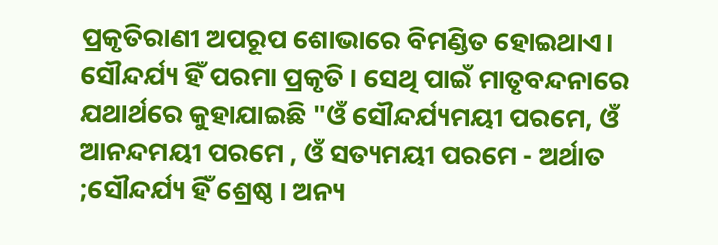ପ୍ରକୃତିରାଣୀ ଅପରୂପ ଶୋଭାରେ ବିମଣ୍ଡିତ ହୋଇଥାଏ। ସୌନ୍ଦର୍ଯ୍ୟ ହିଁ ପରମା ପ୍ରକୃତି । ସେଥି ପାଇଁ ମାତୃବନ୍ଦନାରେ ଯଥାର୍ଥରେ କୁହାଯାଇଛି "ଓଁ ସୌନ୍ଦର୍ଯ୍ୟମୟୀ ପରମେ, ଓଁ ଆନନ୍ଦମୟୀ ପରମେ , ଓଁ ସତ୍ୟମୟୀ ପରମେ - ଅର୍ଥାତ ;ସୌନ୍ଦର୍ଯ୍ୟ ହିଁ ଶ୍ରେଷ୍ଠ । ଅନ୍ୟ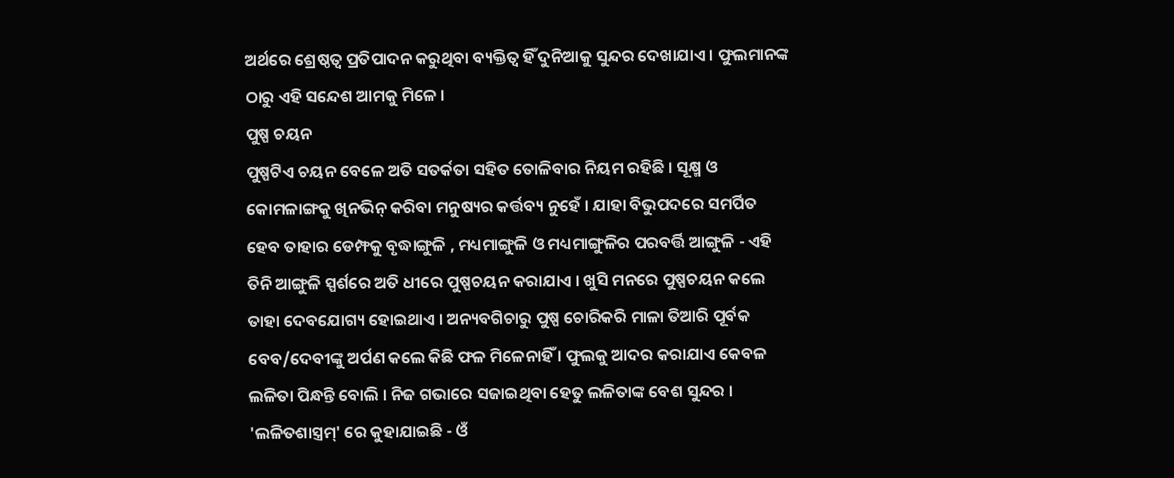ଅର୍ଥରେ ଶ୍ରେଷ୍ଠତ୍ଵ ପ୍ରତିପାଦନ କରୁଥିବା ବ୍ୟକ୍ତିତ୍ଵ ହିଁ ଦୁନିଆକୁ ସୁନ୍ଦର ଦେଖାଯାଏ । ଫୁଲମାନଙ୍କ ଠାରୁ ଏହି ସନ୍ଦେଶ ଆମକୁ ମିଳେ ।
ପୁଷ୍ପ ଚୟନ
ପୁଷ୍ପଟିଏ ଚୟନ ବେଳେ ଅତି ସତର୍କତା ସହିତ ତୋଳିବାର ନିୟମ ରହିଛି । ସୂକ୍ଷ୍ମ ଓ କୋମଳାଙ୍ଗକୁ ଖିନଭିନ୍ କରିବା ମନୁଷ୍ୟର କର୍ତ୍ତବ୍ୟ ନୁହେଁ । ଯାହା ବିଭୁପଦରେ ସମର୍ପିତ ହେବ ତାହାର ଡେମ୍ଫକୁ ବୃଦ୍ଧାଙ୍ଗୁଳି , ମଧ୍ୟମାଙ୍ଗୁଳି ଓ ମଧ୍ୟମାଙ୍ଗୁଳିର ପରବର୍ତ୍ତି ଆଙ୍ଗୁଳି - ଏହି ତିନି ଆଙ୍ଗୁଳି ସ୍ପର୍ଶରେ ଅତି ଧୀରେ ପୁଷ୍ପଚୟନ କରାଯାଏ । ଖୁସି ମନରେ ପୁଷ୍ପଚୟନ କଲେ ତାହା ଦେବଯୋଗ୍ୟ ହୋଇଥାଏ । ଅନ୍ୟବଗିଚାରୁ ପୁଷ୍ପ ଚୋରିକରି ମାଳା ତିଆରି ପୂର୍ବକ ବେବ/ଦେବୀଙ୍କୁ ଅର୍ପଣ କଲେ କିଛି ଫଳ ମିଳେନାହିଁ । ଫୁଲକୁ ଆଦର କରାଯାଏ କେବଳ ଲଳିତା ପିନ୍ଧନ୍ତି ବୋଲି । ନିଜ ଗଭାରେ ସଜାଇଥିବା ହେତୁ ଲଳିତାଙ୍କ ବେଶ ସୁନ୍ଦର । 'ଲଳିତଶାସ୍ତ୍ରମ୍' ରେ କୁହାଯାଇଛି - ଓଁ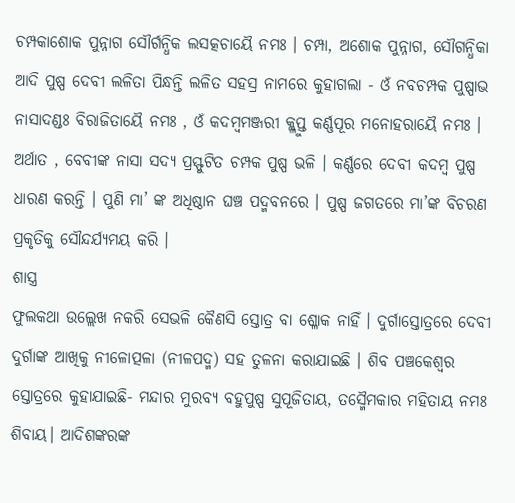ଚମ୍ପକାଶୋକ ପୁନ୍ନାଗ ସୌର୍ଗନ୍ଧିକ ଲସତ୍କଚାୟୈ ନମଃ । ଚମ୍ପା, ଅଶୋକ ପୁନ୍ନାଗ, ସୌଗନ୍ଧିକା ଆଦି ପୁଷ୍ପ ଦେବୀ ଲଳିତା ପିନ୍ଧନ୍ତି ଲଳିତ ସହସ୍ର ନାମରେ କୁହାଗଲା - ଓଁ ନବଚମ୍ପକ ପୁଷ୍ପାଭ ନାସାଦଣ୍ଡଃ ବିରାଜିତାୟୈ ନମଃ , ଓଁ କଦମ୍ବମଞ୍ଜରୀ କ୍ଳ୍ଳୁପ୍ତ କର୍ଣ୍ଣପୂର ମନୋହରାୟୈ ନମଃ । ଅର୍ଥାତ , ବେବୀଙ୍କ ନାସା ସଦ୍ୟ ପ୍ରସ୍ଫୁଟିତ ଚମ୍ପକ ପୁଷ୍ପ ଭଳି । କର୍ଣ୍ଣରେ ଦେବୀ କଦମ୍ବ ପୁଷ୍ପ ଧାରଣ କରନ୍ତି । ପୁଣି ମା’ ଙ୍କ ଅଧିଷ୍ଠାନ ଘଞ୍ଚ ପଦ୍ମବନରେ । ପୁଷ୍ପ ଜଗତରେ ମା’ଙ୍କ ବିଚରଣ ପ୍ରକୃତିକୁ ସୌନ୍ଦର୍ଯ୍ୟମୟ କରି ।
ଶାସ୍ତ୍ର
ଫୁଲକଥା ଉଲ୍ଲେଖ ନକରି ସେଭଳି କୈଣସି ସ୍ତୋତ୍ର ବା ଶ୍ଳୋକ ନାହିଁ । ଦୁର୍ଗାସ୍ତୋତ୍ରରେ ଦେବୀ ଦୁର୍ଗାଙ୍କ ଆଖିକୁ ନୀଳୋତ୍ପଳା (ନୀଳପଦ୍ମ) ସହ ତୁଳନା କରାଯାଇଛି । ଶିବ ପଞ୍ଚକେଶ୍ଵର ସ୍ତୋତ୍ରରେ କୁହାଯାଇଛି- ମନ୍ଦାର ମୁରବ୍ୟ ବହୁପୁଷ୍ପ ସୁପୂଜିତାୟ, ତସ୍ମୈମକାର ମହିତାୟ ନମଃ ଶିବାୟ। ଆଦିଶଙ୍କରଙ୍କ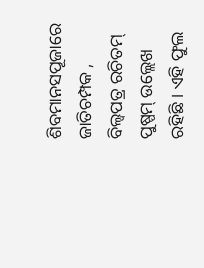ଶିବମାନସପୂଜାରେ ଜାତିଚମ୍ପକ , ବିଲ୍ଵପତ୍ର ରଚିତମ୍ ପୁଷ୍ପମ୍ ଉଲ୍ଲେଖ ରହିଛି । ଏହି ଫୁଲ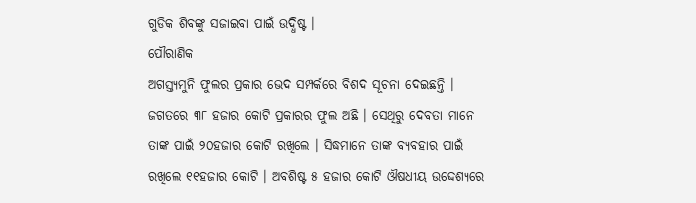ଗୁଡିକ ଶିବଙ୍କୁ ସଜାଇବା ପାଇଁ ଉଦ୍ଧିଷ୍ଟ ।
ପୌରାଣିକ
ଅଗସ୍ତ୍ୟମୁନି ଫୁଲର ପ୍ରକାର ଭେଦ ସମ୍ପର୍କରେ ବିଶଦ ସୂଚନା ଦେଇଛନ୍ତି । ଜଗତରେ ୩୮ ହଜାର କୋଟି ପ୍ରକାରର ଫୁଲ ଅଛି । ସେଥିରୁ ଦେବତା ମାନେ ତାଙ୍କ ପାଇଁ ୨୦ହଜାର କୋଟି ରଖିଲେ । ସିଦ୍ଧମାନେ ତାଙ୍କ ବ୍ୟବହାର ପାଇଁ ରଖିଲେ ୧୧ହଜାର କୋଟି । ଅବଶିଷ୍ଟ ୫ ହଜାର କୋଟି ଔଷଧୀୟ ଉଦ୍ଦେଶ୍ୟରେ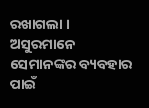ରଖାଗଲା । ଅସୁରମାନେ ସେମାନଙ୍କର ବ୍ୟବହାର ପାଇଁ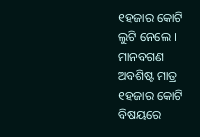୧ହଜାର କୋଟି ଲୁଟି ନେଲେ । ମାନବଗଣ ଅବଶିଷ୍ଟ ମାତ୍ର ୧ହଜାର କୋଟି ବିଷୟରେ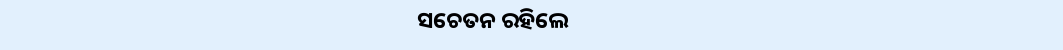ସଚେତନ ରହିଲେ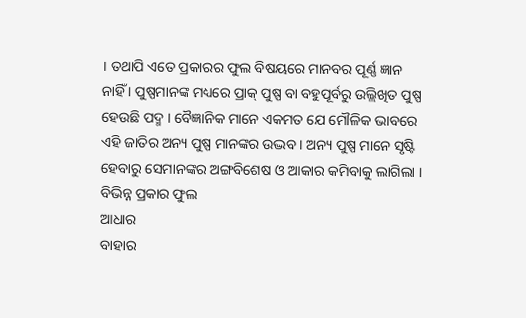। ତଥାପି ଏତେ ପ୍ରକାରର ଫୁଲ ବିଷୟରେ ମାନବର ପୂର୍ଣ୍ଣ ଜ୍ଞାନ ନାହିଁ । ପୁଷ୍ପମାନଙ୍କ ମଧ୍ୟରେ ପ୍ରାକ୍ ପୁଷ୍ପ ବା ବହୁପୂର୍ବରୁ ଉଲ୍ଲିଖିତ ପୁଷ୍ପ ହେଉଛି ପଦ୍ମ । ବୈଜ୍ଞାନିକ ମାନେ ଏକମତ ଯେ ମୌଳିକ ଭାବରେ ଏହି ଜାତିର ଅନ୍ୟ ପୁଷ୍ପ ମାନଙ୍କର ଉଦ୍ଭବ । ଅନ୍ୟ ପୁଷ୍ପ ମାନେ ସୃଷ୍ଟି ହେବାରୁ ସେମାନଙ୍କର ଅଙ୍ଗବିଶେଷ ଓ ଆକାର କମିବାକୁ ଲାଗିଲା ।
ବିଭିନ୍ନ ପ୍ରକାର ଫୁଲ
ଆଧାର
ବାହାର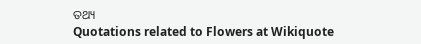ତଥ୍ୟ
Quotations related to Flowers at Wikiquote